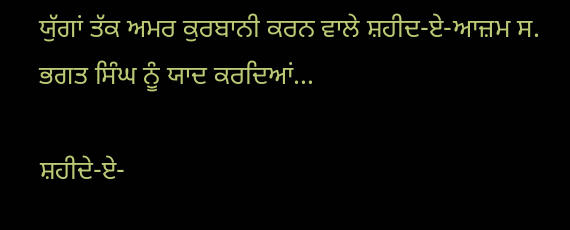ਯੁੱਗਾਂ ਤੱਕ ਅਮਰ ਕੁਰਬਾਨੀ ਕਰਨ ਵਾਲੇ ਸ਼ਹੀਦ-ਏ-ਆਜ਼ਮ ਸ. ਭਗਤ ਸਿੰਘ ਨੂੰ ਯਾਦ ਕਰਦਿਆਂ…

ਸ਼ਹੀਦੇ-ਏ-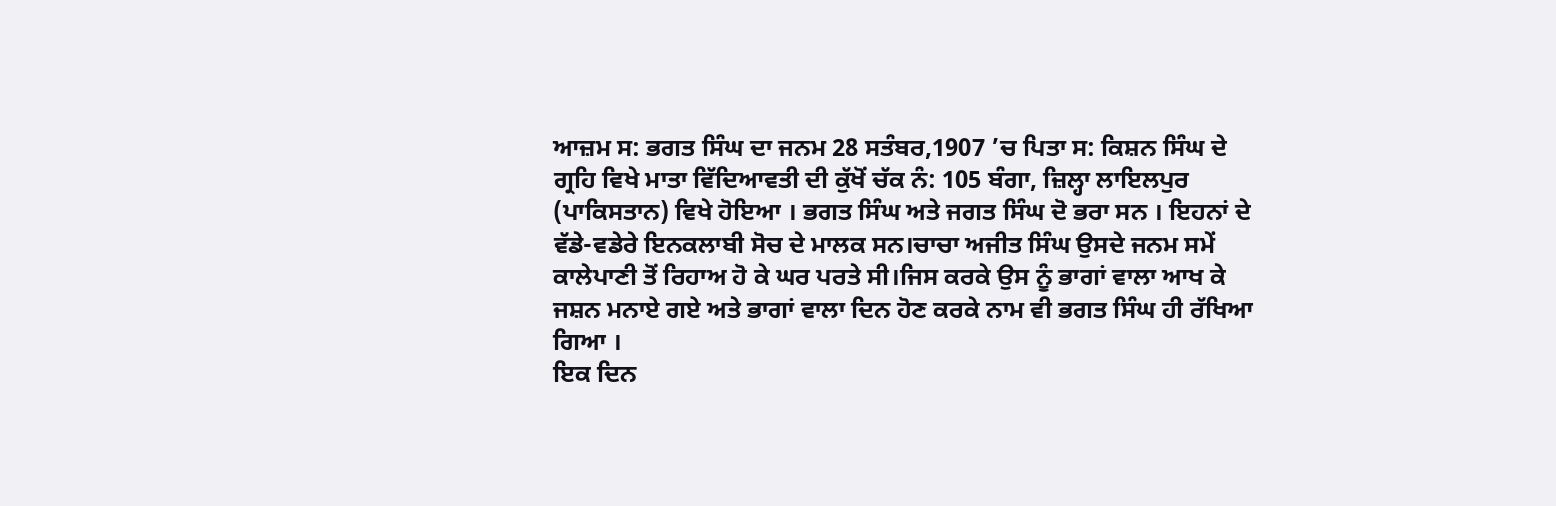ਆਜ਼ਮ ਸ: ਭਗਤ ਸਿੰਘ ਦਾ ਜਨਮ 28 ਸਤੰਬਰ,1907 ’ਚ ਪਿਤਾ ਸ: ਕਿਸ਼ਨ ਸਿੰਘ ਦੇ ਗ੍ਰਹਿ ਵਿਖੇ ਮਾਤਾ ਵਿੱਦਿਆਵਤੀ ਦੀ ਕੁੱਖੋਂ ਚੱਕ ਨੰ: 105 ਬੰਗਾ, ਜ਼ਿਲ੍ਹਾ ਲਾਇਲਪੁਰ (ਪਾਕਿਸਤਾਨ) ਵਿਖੇ ਹੋਇਆ । ਭਗਤ ਸਿੰਘ ਅਤੇ ਜਗਤ ਸਿੰਘ ਦੋ ਭਰਾ ਸਨ । ਇਹਨਾਂ ਦੇ ਵੱਡੇ-ਵਡੇਰੇ ਇਨਕਲਾਬੀ ਸੋਚ ਦੇ ਮਾਲਕ ਸਨ।ਚਾਚਾ ਅਜੀਤ ਸਿੰਘ ਉਸਦੇ ਜਨਮ ਸਮੇਂ ਕਾਲੇਪਾਣੀ ਤੋਂ ਰਿਹਾਅ ਹੋ ਕੇ ਘਰ ਪਰਤੇ ਸੀ।ਜਿਸ ਕਰਕੇ ਉਸ ਨੂੰ ਭਾਗਾਂ ਵਾਲਾ ਆਖ ਕੇ ਜਸ਼ਨ ਮਨਾਏ ਗਏ ਅਤੇ ਭਾਗਾਂ ਵਾਲਾ ਦਿਨ ਹੋਣ ਕਰਕੇ ਨਾਮ ਵੀ ਭਗਤ ਸਿੰਘ ਹੀ ਰੱਖਿਆ ਗਿਆ ।
ਇਕ ਦਿਨ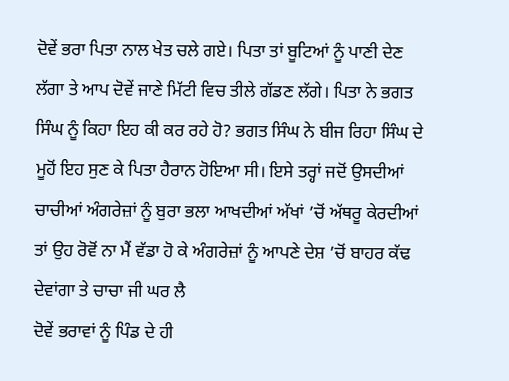ਦੋਵੇਂ ਭਰਾ ਪਿਤਾ ਨਾਲ ਖੇਤ ਚਲੇ ਗਏ। ਪਿਤਾ ਤਾਂ ਬੂਟਿਆਂ ਨੂੰ ਪਾਣੀ ਦੇਣ ਲੱਗਾ ਤੇ ਆਪ ਦੋਵੇਂ ਜਾਣੇ ਮਿੱਟੀ ਵਿਚ ਤੀਲੇ ਗੱਡਣ ਲੱਗੇ। ਪਿਤਾ ਨੇ ਭਗਤ ਸਿੰਘ ਨੂੰ ਕਿਹਾ ਇਹ ਕੀ ਕਰ ਰਹੇ ਹੋ? ਭਗਤ ਸਿੰਘ ਨੇ ਬੀਜ ਰਿਹਾ ਸਿੰਘ ਦੇ ਮੂਹੋਂ ਇਹ ਸੁਣ ਕੇ ਪਿਤਾ ਹੈਰਾਨ ਹੋਇਆ ਸੀ। ਇਸੇ ਤਰ੍ਹਾਂ ਜਦੋਂ ਉਸਦੀਆਂ ਚਾਚੀਆਂ ਅੰਗਰੇਜ਼ਾਂ ਨੂੰ ਬੁਰਾ ਭਲਾ ਆਖਦੀਆਂ ਅੱਖਾਂ ’ਚੋਂ ਅੱਥਰੂ ਕੇਰਦੀਆਂ ਤਾਂ ਉਹ ਰੋਵੋਂ ਨਾ ਮੈਂ ਵੱਡਾ ਹੋ ਕੇ ਅੰਗਰੇਜ਼ਾਂ ਨੂੰ ਆਪਣੇ ਦੇਸ਼ ’ਚੋਂ ਬਾਹਰ ਕੱਢ ਦੇਵਾਂਗਾ ਤੇ ਚਾਚਾ ਜੀ ਘਰ ਲੈ
ਦੋਵੇਂ ਭਰਾਵਾਂ ਨੂੰ ਪਿੰਡ ਦੇ ਹੀ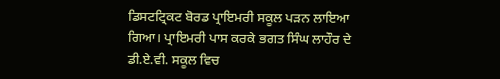ਡਿਸਟਟ੍ਰਿਕਟ ਬੋਰਡ ਪ੍ਰਾਇਮਰੀ ਸਕੂਲ ਪੜਨ ਲਾਇਆ ਗਿਆ। ਪ੍ਰਾਇਮਰੀ ਪਾਸ ਕਰਕੇ ਭਗਤ ਸਿੰਘ ਲਾਹੌਰ ਦੇ ਡੀ.ਏ.ਵੀ. ਸਕੂਲ ਵਿਚ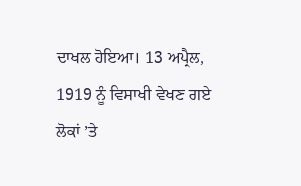ਦਾਖਲ ਹੋਇਆ। 13 ਅਪ੍ਰੈਲ, 1919 ਨੂੰ ਵਿਸਾਖੀ ਵੇਖਣ ਗਏ ਲੋਕਾਂ ’ਤੇ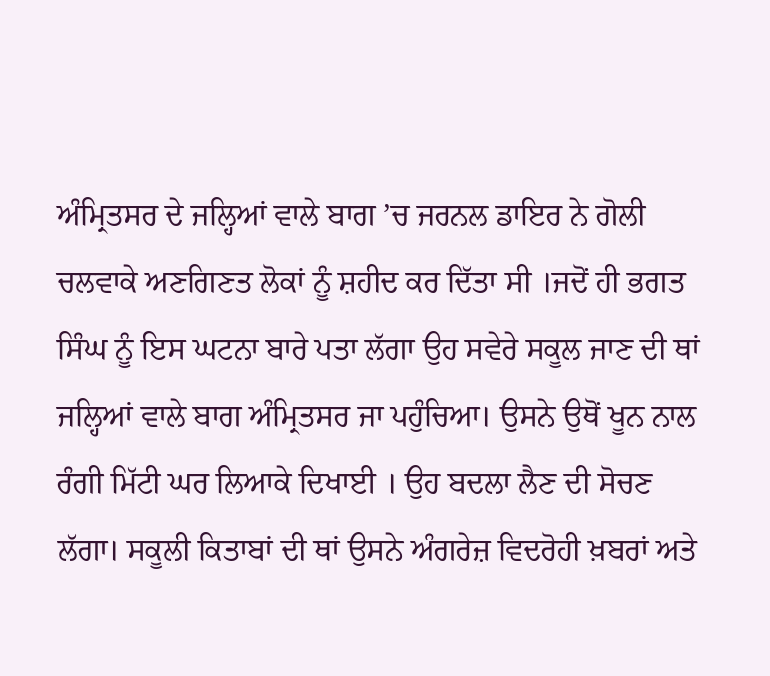ਅੰਮ੍ਰਿਤਸਰ ਦੇ ਜਲ੍ਹਿਆਂ ਵਾਲੇ ਬਾਗ ’ਚ ਜਰਨਲ ਡਾਇਰ ਨੇ ਗੋਲੀ ਚਲਵਾਕੇ ਅਣਗਿਣਤ ਲੋਕਾਂ ਨੂੰ ਸ਼ਹੀਦ ਕਰ ਦਿੱਤਾ ਸੀ ।ਜਦੋਂ ਹੀ ਭਗਤ ਸਿੰਘ ਨੂੰ ਇਸ ਘਟਨਾ ਬਾਰੇ ਪਤਾ ਲੱਗਾ ਉਹ ਸਵੇਰੇ ਸਕੂਲ ਜਾਣ ਦੀ ਥਾਂ ਜਲ੍ਹਿਆਂ ਵਾਲੇ ਬਾਗ ਅੰਮ੍ਰਿਤਸਰ ਜਾ ਪਹੁੰਚਿਆ। ਉਸਨੇ ਉਥੋਂ ਖੂਨ ਨਾਲ ਰੰਗੀ ਮਿੱਟੀ ਘਰ ਲਿਆਕੇ ਦਿਖਾਈ । ਉਹ ਬਦਲਾ ਲੈਣ ਦੀ ਸੋਚਣ ਲੱਗਾ। ਸਕੂਲੀ ਕਿਤਾਬਾਂ ਦੀ ਥਾਂ ਉਸਨੇ ਅੰਗਰੇਜ਼ ਵਿਦਰੋਹੀ ਖ਼ਬਰਾਂ ਅਤੇ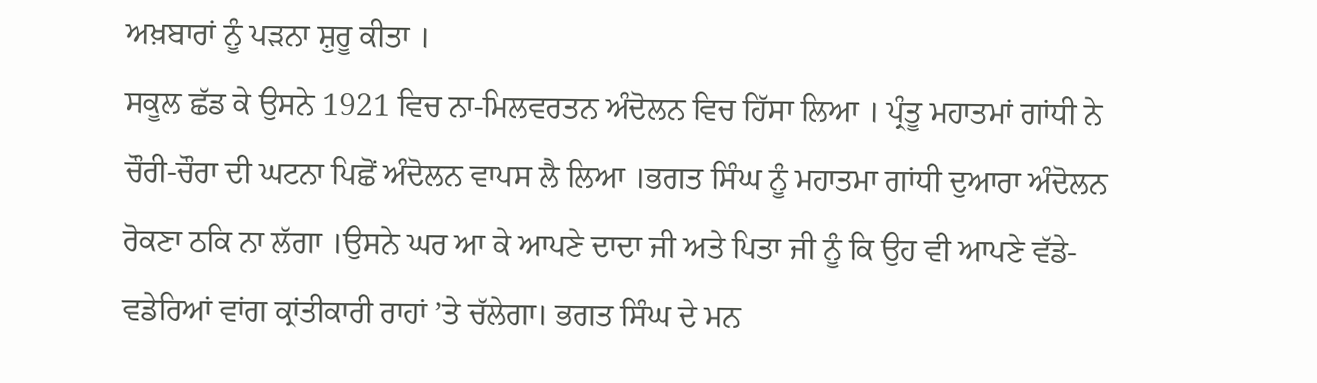ਅਖ਼ਬਾਰਾਂ ਨੂੰ ਪੜਨਾ ਸ਼ੁਰੂ ਕੀਤਾ ।
ਸਕੂਲ ਛੱਡ ਕੇ ਉਸਨੇ 1921 ਵਿਚ ਨਾ-ਮਿਲਵਰਤਨ ਅੰਦੋਲਨ ਵਿਚ ਹਿੱਸਾ ਲਿਆ । ਪ੍ਰੰਤੂ ਮਹਾਤਮਾਂ ਗਾਂਧੀ ਨੇ ਚੌਰੀ-ਚੌਰਾ ਦੀ ਘਟਨਾ ਪਿਛੋਂ ਅੰਦੋਲਨ ਵਾਪਸ ਲੈ ਲਿਆ ।ਭਗਤ ਸਿੰਘ ਨੂੰ ਮਹਾਤਮਾ ਗਾਂਧੀ ਦੁਆਰਾ ਅੰਦੋਲਨ ਰੋਕਣਾ ਠਕਿ ਨਾ ਲੱਗਾ ।ਉਸਨੇ ਘਰ ਆ ਕੇ ਆਪਣੇ ਦਾਦਾ ਜੀ ਅਤੇ ਪਿਤਾ ਜੀ ਨੂੰ ਕਿ ਉਹ ਵੀ ਆਪਣੇ ਵੱਡੇ-ਵਡੇਰਿਆਂ ਵਾਂਗ ਕ੍ਰਾਂਤੀਕਾਰੀ ਰਾਹਾਂ ’ਤੇ ਚੱਲੇਗਾ। ਭਗਤ ਸਿੰਘ ਦੇ ਮਨ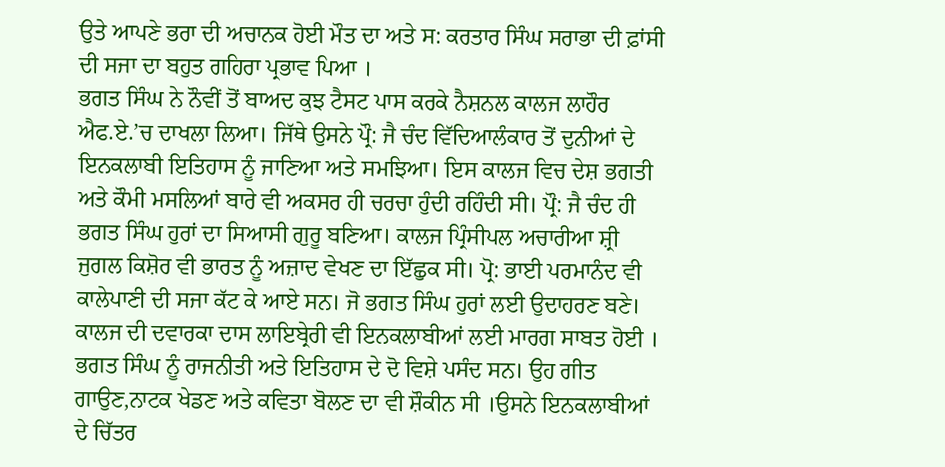ਉਤੇ ਆਪਣੇ ਭਰਾ ਦੀ ਅਚਾਨਕ ਹੋਈ ਮੌਤ ਦਾ ਅਤੇ ਸ: ਕਰਤਾਰ ਸਿੰਘ ਸਰਾਭਾ ਦੀ ਫ਼ਾਂਸੀ ਦੀ ਸਜਾ ਦਾ ਬਹੁਤ ਗਹਿਰਾ ਪ੍ਰਭਾਵ ਪਿਆ ।
ਭਗਤ ਸਿੰਘ ਨੇ ਨੌਵੀਂ ਤੋਂ ਬਾਅਦ ਕੁਝ ਟੈਸਟ ਪਾਸ ਕਰਕੇ ਨੈਸ਼ਨਲ ਕਾਲਜ ਲਾਹੌਰ ਐਫ.ਏ.’ਚ ਦਾਖਲਾ ਲਿਆ। ਜਿੱਥੇ ਉਸਨੇ ਪ੍ਰੌ: ਜੈ ਚੰਦ ਵਿੱਦਿਆਲੰਕਾਰ ਤੋਂ ਦੁਨੀਆਂ ਦੇ ਇਨਕਲਾਬੀ ਇਤਿਹਾਸ ਨੂੰ ਜਾਣਿਆ ਅਤੇ ਸਮਝਿਆ। ਇਸ ਕਾਲਜ ਵਿਚ ਦੇਸ਼ ਭਗਤੀ ਅਤੇ ਕੌਮੀ ਮਸਲਿਆਂ ਬਾਰੇ ਵੀ ਅਕਸਰ ਹੀ ਚਰਚਾ ਹੁੰਦੀ ਰਹਿੰਦੀ ਸੀ। ਪ੍ਰੌ: ਜੈ ਚੰਦ ਹੀ ਭਗਤ ਸਿੰਘ ਹੁਰਾਂ ਦਾ ਸਿਆਸੀ ਗੁਰੂ ਬਣਿਆ। ਕਾਲਜ ਪ੍ਰਿੰਸੀਪਲ ਅਚਾਰੀਆ ਸ਼੍ਰੀ ਜੁਗਲ ਕਿਸ਼ੋਰ ਵੀ ਭਾਰਤ ਨੂੰ ਅਜ਼ਾਦ ਵੇਖਣ ਦਾ ਇੱਛੁਕ ਸੀ। ਪ੍ਰੋ: ਭਾਈ ਪਰਮਾਨੰਦ ਵੀ ਕਾਲੇਪਾਣੀ ਦੀ ਸਜਾ ਕੱਟ ਕੇ ਆਏ ਸਨ। ਜੋ ਭਗਤ ਸਿੰਘ ਹੁਰਾਂ ਲਈ ਉਦਾਹਰਣ ਬਣੇ। ਕਾਲਜ ਦੀ ਦਵਾਰਕਾ ਦਾਸ ਲਾਇਬ੍ਰੇਰੀ ਵੀ ਇਨਕਲਾਬੀਆਂ ਲਈ ਮਾਰਗ ਸਾਬਤ ਹੋਈ ।
ਭਗਤ ਸਿੰਘ ਨੂੰ ਰਾਜਨੀਤੀ ਅਤੇ ਇਤਿਹਾਸ ਦੇ ਦੋ ਵਿਸ਼ੇ ਪਸੰਦ ਸਨ। ਉਹ ਗੀਤ ਗਾਉਣ,ਨਾਟਕ ਖੇਡਣ ਅਤੇ ਕਵਿਤਾ ਬੋਲਣ ਦਾ ਵੀ ਸ਼ੌਕੀਨ ਸੀ ।ਉਸਨੇ ਇਨਕਲਾਬੀਆਂ ਦੇ ਚਿੱਤਰ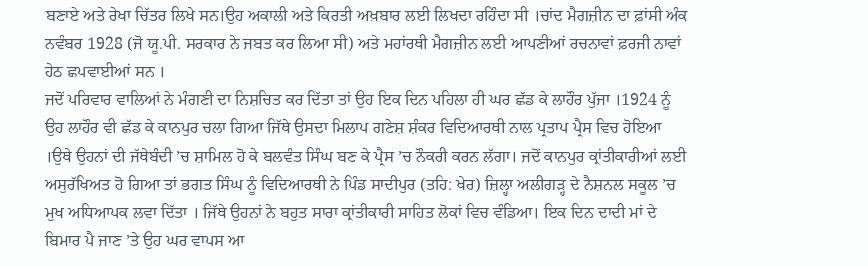ਬਣਾਏ ਅਤੇ ਰੇਖਾ ਚਿੱਤਰ ਲਿਖੇ ਸਨ।ਉਹ ਅਕਾਲੀ ਅਤੇ ਕਿਰਤੀ ਅਖ਼ਬਾਰ ਲਈ ਲਿਖਦਾ ਰਹਿੰਦਾ ਸੀ ।ਚਾਂਦ ਮੈਗਜ਼ੀਨ ਦਾ ਫ਼ਾਂਸੀ ਅੰਕ ਨਵੰਬਰ 1928 (ਜੋ ਯੂ.ਪੀ. ਸਰਕਾਰ ਨੇ ਜਬਤ ਕਰ ਲਿਆ ਸੀ) ਅਤੇ ਮਹਾਂਰਥੀ ਮੈਗਜ਼ੀਨ ਲਈ ਆਪਣੀਆਂ ਰਚਨਾਵਾਂ ਫ਼ਰਜੀ ਨਾਵਾਂ ਹੇਠ ਛਪਵਾਈਆਂ ਸਨ ।
ਜਦੋਂ ਪਰਿਵਾਰ ਵਾਲਿਆਂ ਨੇ ਮੰਗਣੀ ਦਾ ਨਿਸ਼ਚਿਤ ਕਰ ਦਿੱਤਾ ਤਾਂ ਉਹ ਇਕ ਦਿਨ ਪਹਿਲਾ ਹੀ ਘਰ ਛੱਡ ਕੇ ਲਾਹੌਰ ਪੁੱਜਾ ।1924 ਨੂੰ ਉਹ ਲਾਹੌਰ ਵੀ ਛੱਡ ਕੇ ਕਾਨਪੁਰ ਚਲਾ ਗਿਆ ਜਿੱਥੇ ਉਸਦਾ ਮਿਲਾਪ ਗਣੇਸ਼ ਸ਼ੰਕਰ ਵਿਦਿਆਰਥੀ ਨਾਲ ਪ੍ਰਤਾਪ ਪ੍ਰੈਸ ਵਿਚ ਹੋਇਆ ।ਉਥੇ ਉਹਨਾਂ ਦੀ ਜੱਥੇਬੰਦੀ ’ਚ ਸ਼ਾਮਿਲ ਹੋ ਕੇ ਬਲਵੰਤ ਸਿੰਘ ਬਣ ਕੇ ਪ੍ਰੈਸ ’ਚ ਨੌਕਰੀ ਕਰਨ ਲੱਗਾ। ਜਦੋਂ ਕਾਨਪੁਰ ਕ੍ਰਾਂਤੀਕਾਰੀਆਂ ਲਈ ਅਸੁਰੱਖਿਅਤ ਹੋ ਗਿਆ ਤਾਂ ਭਗਤ ਸਿੰਘ ਨੂੰ ਵਿਦਿਆਰਥੀ ਨੇ ਪਿੰਡ ਸਾਦੀਪੁਰ (ਤਹਿ: ਖੇਰ) ਜ਼ਿਲ੍ਹਾ ਅਲੀਗੜ੍ਹ ਦੇ ਨੈਸ਼ਨਲ ਸਕੂਲ ’ਚ ਮੁਖ ਅਧਿਆਪਕ ਲਵਾ ਦਿੱਤਾ । ਜਿੱਥੇ ਉਹਨਾਂ ਨੇ ਬਹੁਤ ਸਾਰਾ ਕ੍ਰਾਂਤੀਕਾਰੀ ਸਾਹਿਤ ਲੋਕਾਂ ਵਿਚ ਵੰਡਿਆ। ਇਕ ਦਿਨ ਦਾਦੀ ਮਾਂ ਦੇ ਬਿਮਾਰ ਪੈ ਜਾਣ ’ਤੇ ਉਹ ਘਰ ਵਾਪਸ ਆ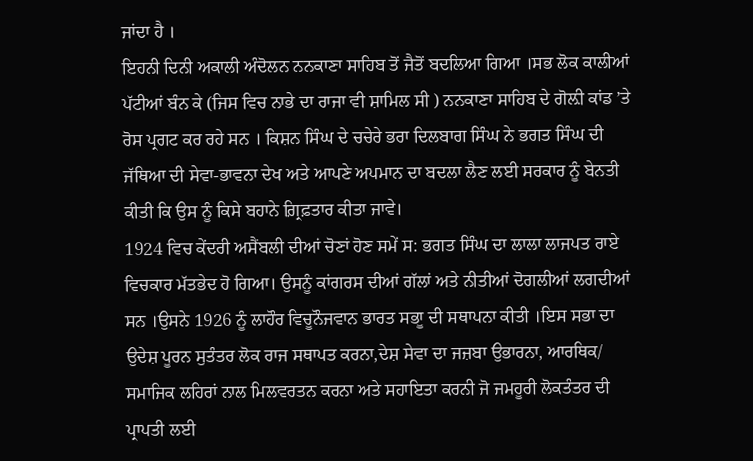ਜਾਂਦਾ ਹੈ ।
ਇਹਨੀ ਦਿਨੀ ਅਕਾਲੀ ਅੰਦੋਲਨ ਨਨਕਾਣਾ ਸਾਹਿਬ ਤੋਂ ਜੈਤੋਂ ਬਦਲਿਆ ਗਿਆ ।ਸਭ ਲੋਕ ਕਾਲੀਆਂ ਪੱਟੀਆਂ ਬੰਨ ਕੇ (ਜਿਸ ਵਿਚ ਨਾਭੇ ਦਾ ਰਾਜਾ ਵੀ ਸ਼ਾਮਿਲ ਸੀ ) ਨਨਕਾਣਾ ਸਾਹਿਬ ਦੇ ਗੋਲ਼ੀ ਕਾਂਡ ’ਤੇ ਰੋਸ ਪ੍ਰਗਟ ਕਰ ਰਹੇ ਸਨ । ਕਿਸ਼ਨ ਸਿੰਘ ਦੇ ਚਚੇਰੇ ਭਰਾ ਦਿਲਬਾਗ ਸਿੰਘ ਨੇ ਭਗਤ ਸਿੰਘ ਦੀ ਜੱਥਿਆ ਦੀ ਸੇਵਾ-ਭਾਵਨਾ ਦੇਖ ਅਤੇ ਆਪਣੇ ਅਪਮਾਨ ਦਾ ਬਦਲਾ ਲੈਣ ਲਈ ਸਰਕਾਰ ਨੂੰ ਬੇਨਤੀ ਕੀਤੀ ਕਿ ਉਸ ਨੂੰ ਕਿਸੇ ਬਹਾਨੇ ਗ਼੍ਰਿਫ਼ਤਾਰ ਕੀਤਾ ਜਾਵੇ।
1924 ਵਿਚ ਕੇਂਦਰੀ ਅਸੈਂਬਲੀ ਦੀਆਂ ਚੋਣਾਂ ਹੋਣ ਸਮੇਂ ਸ: ਭਗਤ ਸਿੰਘ ਦਾ ਲਾਲਾ ਲਾਜਪਤ ਰਾਏ ਵਿਚਕਾਰ ਮੱਤਭੇਦ ਹੋ ਗਿਆ। ਉਸਨੂੰ ਕਾਂਗਰਸ ਦੀਆਂ ਗੱਲਾਂ ਅਤੇ ਨੀਤੀਆਂ ਦੋਗਲੀਆਂ ਲਗਦੀਆਂ ਸਨ ।ਉਸਨੇ 1926 ਨੂੰ ਲਾਹੌਰ ਵਿਚੂਨੌਜਵਾਨ ਭਾਰਤ ਸਭਾੂ ਦੀ ਸਥਾਪਨਾ ਕੀਤੀ ।ਇਸ ਸਭਾ ਦਾ ਉਦੇਸ਼ ਪੂਰਨ ਸੁਤੰਤਰ ਲੋਕ ਰਾਜ ਸਥਾਪਤ ਕਰਨਾ,ਦੇਸ਼ ਸੇਵਾ ਦਾ ਜਜ਼ਬਾ ਉਭਾਰਨਾ, ਆਰਥਿਕ/ ਸਮਾਜਿਕ ਲਹਿਰਾਂ ਨਾਲ ਮਿਲਵਰਤਨ ਕਰਨਾ ਅਤੇ ਸਹਾਇਤਾ ਕਰਨੀ ਜੋ ਜਮਹੂਰੀ ਲੋਕਤੰਤਰ ਦੀ ਪ੍ਰਾਪਤੀ ਲਈ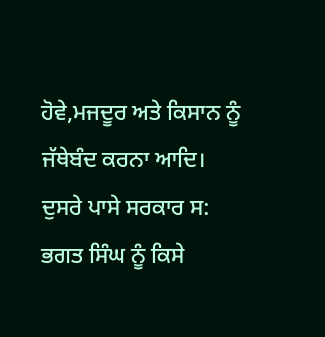ਹੋਵੇ,ਮਜਦੂਰ ਅਤੇ ਕਿਸਾਨ ਨੂੰ ਜੱਥੇਬੰਦ ਕਰਨਾ ਆਦਿ।
ਦੁਸਰੇ ਪਾਸੇ ਸਰਕਾਰ ਸ: ਭਗਤ ਸਿੰਘ ਨੂੰ ਕਿਸੇ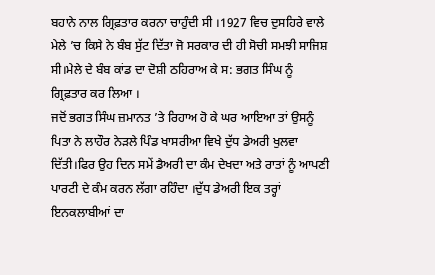ਬਹਾਨੇ ਨਾਲ ਗ੍ਰਿਫ਼ਤਾਰ ਕਰਨਾ ਚਾਹੁੰਦੀ ਸੀ ।1927 ਵਿਚ ਦੁਸਹਿਰੇ ਵਾਲੇ ਮੇਲੇ ’ਚ ਕਿਸੇ ਨੇ ਬੰਬ ਸੁੱਟ ਦਿੱਤਾ ਜੋ ਸਰਕਾਰ ਦੀ ਹੀ ਸੋਚੀ ਸਮਝੀ ਸਾਜਿਸ਼ ਸੀ।ਮੇਲੇ ਦੇ ਬੰਬ ਕਾਂਡ ਦਾ ਦੋਸ਼ੀ ਠਹਿਰਾਅ ਕੇ ਸ: ਭਗਤ ਸਿੰਘ ਨੂੰ ਗ੍ਰਿਫ਼ਤਾਰ ਕਰ ਲਿਆ ।
ਜਦੋਂ ਭਗਤ ਸਿੰਘ ਜ਼ਮਾਨਤ ’ਤੇ ਰਿਹਾਅ ਹੋ ਕੇ ਘਰ ਆਇਆ ਤਾਂ ਉਸਨੂੰ ਪਿਤਾ ਨੇ ਲਾਹੌਰ ਨੇੜਲੇ ਪਿੰਡ ਖਾਸਰੀਆ ਵਿਖੇ ਦੁੱਧ ਡੇਅਰੀ ਖੁਲਵਾ ਦਿੱਤੀ।ਫਿਰ ਉਹ ਦਿਨ ਸਮੇਂ ਡੈਅਰੀ ਦਾ ਕੰਮ ਦੇਖਦਾ ਅਤੇ ਰਾਤਾਂ ਨੂੰ ਆਪਣੀ ਪਾਰਟੀ ਦੇ ਕੰਮ ਕਰਨ ਲੱਗਾ ਰਹਿੰਦਾ ।ਦੁੱਧ ਡੇਅਰੀ ਇਕ ਤਰ੍ਹਾਂ ਇਨਕਲਾਬੀਆਂ ਦਾ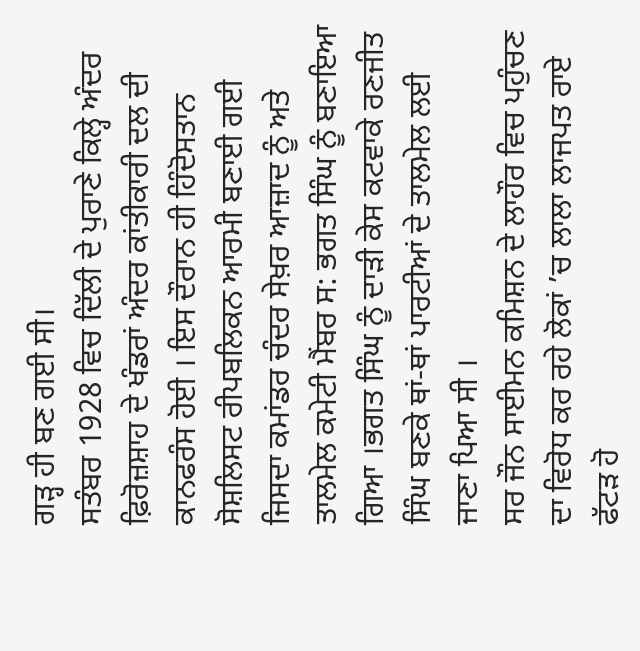ਗੜ੍ਹ ਹੀ ਬਣ ਗਈ ਸੀ।
ਸਤੰਬਰ 1928 ਵਿਚ ਦਿੱਲੀ ਦੇ ਪੁਰਾਣੇ ਕਿਲ੍ਹੇ ਅੰਦਰ ਫ਼ਿਰੋਜ਼ਸ਼ਾਹ ਦੇ ਖੰਡਰਾਂ ਅੰਦਰ ਕਾਂਤੀਕਾਰੀ ਦਲ ਦੀ ਕਾਨਫਰੰਸ ਹੋਈ । ਇਸ ਦੌਰਾਨ ਹੀ ਹਿੰਦੋਸਤਾਨ ਸੋਸ਼ਲਿਸਟ ਰੀਪਬਲਿਕਨ ਆਰਮੀ ਬਣਾਈ ਗਈ ਜਿਸਦਾ ਕਮਾਂਡਰ ਚੰਦਰ ਸੇਖ਼ਰ ਆਜ਼ਾਦ ਨੂੰ ਅਤੇ ਤਾਲਮੇਲ ਕਮੇਟੀ ਮੈਂਬਰ ਸ: ਭਗਤ ਸਿੰਘ ਨੂੰ ਬਣਾਇਆ ਗਿਆ ।ਭਗਤ ਸਿੰਘ ਨੂੰ ਦਾੜੀ ਕੇਸ ਕਟਵਾਕੇ ਰਣਜੀਤ ਸਿੰਘ ਬਣਕੇ ਥਾਂ-ਥਾਂ ਪਾਰਟੀਆਂ ਦੇ ਤਾਲਮੇਲ ਲਈ ਜਾਣਾ ਪਿਆ ਸੀ ।
ਸਰ ਜੌਨ ਸਾਈਮਨ ਕਮਿਸ਼ਨ ਦੇ ਲਾਹੌਰ ਵਿਚ ਪਹੁੰਚਣ ਦਾ ਵਿਰੋਧ ਕਰ ਰਹੇ ਲੋਕਾਂ ’ਚ ਲਾਲਾ ਲਾਜਪਤ ਰਾਏ ਫੱਟੜ ਹੋ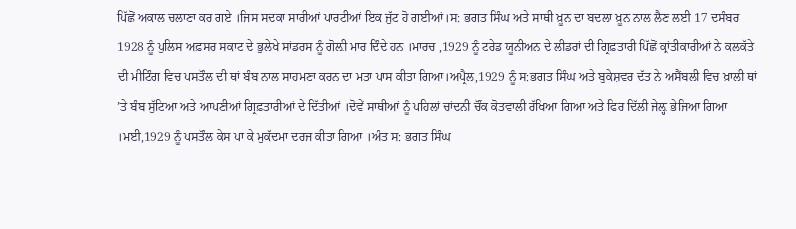ਪਿੱਛੋਂ ਅਕਾਲ ਚਲਾਣਾ ਕਰ ਗਏ ।ਜਿਸ ਸਦਕਾ ਸਾਰੀਆਂ ਪਾਰਟੀਆਂ ਇਕ ਜੁੱਟ ਹੋ ਗਈਆਂ।ਸ: ਭਗਤ ਸਿੰਘ ਅਤੇ ਸਾਥੀ ਖ਼ੂਨ ਦਾ ਬਦਲਾ ਖ਼ੂਨ ਨਾਲ ਲੈਣ ਲਈ 17 ਦਸੰਬਰ 1928 ਨੂੰ ਪੁਲਿਸ ਅਫ਼ਸਰ ਸਕਾਟ ਦੇ ਭੁਲੇਖੇ ਸਾਂਡਰਸ ਨੂੰ ਗੋਲ਼ੀ ਮਾਰ ਦਿੰਦੇ ਹਨ ।ਮਾਰਚ ,1929 ਨੂੰ ਟਰੇਡ ਯੂਨੀਅਨ ਦੇ ਲੀਡਰਾਂ ਦੀ ਗ੍ਰਿਫ਼ਤਾਰੀ ਪਿੱਛੋਂ ਕ੍ਰਾਂਤੀਕਾਰੀਆਂ ਨੇ ਕਲਕੱਤੇ ਦੀ ਮੀਟਿੰਗ ਵਿਚ ਪਸਤੌਲ ਦੀ ਥਾਂ ਬੰਬ ਨਾਲ ਸਾਹਮਣਾ ਕਰਨ ਦਾ ਮਤਾ ਪਾਸ ਕੀਤਾ ਗਿਆ।ਅਪ੍ਰੈਲ,1929 ਨੂੰ ਸ:ਭਗਤ ਸਿੰਘ ਅਤੇ ਬੁਕੇਸ਼ਵਰ ਦੱਤ ਨੇ ਅਸੈਂਬਲੀ ਵਿਚ ਖ਼ਾਲੀ ਥਾਂ ’ਤੇ ਬੰਬ ਸੁੱਟਿਆ ਅਤੇ ਆਪਣੀਆਂ ਗ੍ਰਿਫ਼ਤਾਰੀਆਂ ਦੇ ਦਿੱਤੀਆਂ ।ਦੋਵੇਂ ਸਾਥੀਆਂ ਨੂੰ ਪਹਿਲਾਂ ਚਾਂਦਨੀ ਚੌਂਕ ਕੋਤਵਾਲੀ ਰੱਖਿਆ ਗਿਆ ਅਤੇ ਫਿਰ ਦਿੱਲੀ ਜੇਲ਼੍ਹ ਭੇਜਿਆ ਗਿਆ ।ਮਈ,1929 ਨੂੰ ਪਸਤੌਲ ਕੇਸ ਪਾ ਕੇ ਮੁਕੱਦਮਾ ਦਰਜ ਕੀਤਾ ਗਿਆ ।ਅੰਤ ਸ: ਭਗਤ ਸਿੰਘ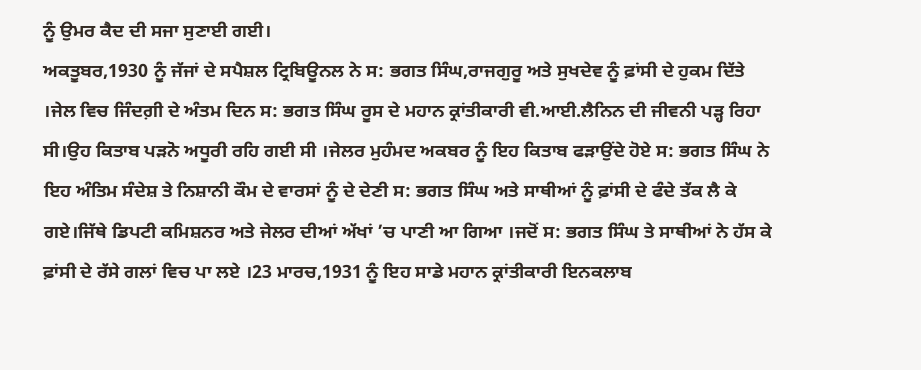ਨੂੰ ਉਮਰ ਕੈਦ ਦੀ ਸਜਾ ਸੁਣਾਈ ਗਈ।
ਅਕਤੂਬਰ,1930 ਨੂੰ ਜੱਜਾਂ ਦੇ ਸਪੈਸ਼ਲ ਟ੍ਰਿਬਿਊਨਲ ਨੇ ਸ: ਭਗਤ ਸਿੰਘ,ਰਾਜਗੁਰੂ ਅਤੇ ਸੁਖਦੇਵ ਨੂੰ ਫ਼ਾਂਸੀ ਦੇ ਹੁਕਮ ਦਿੱਤੇ ।ਜੇਲ ਵਿਚ ਜਿੰਦਗ਼ੀ ਦੇ ਅੰਤਮ ਦਿਨ ਸ: ਭਗਤ ਸਿੰਘ ਰੂਸ ਦੇ ਮਹਾਨ ਕ੍ਰਾਂਤੀਕਾਰੀ ਵੀ.ਆਈ.ਲੈਨਿਨ ਦੀ ਜੀਵਨੀ ਪੜ੍ਹ ਰਿਹਾ ਸੀ।ਉਹ ਕਿਤਾਬ ਪੜਨੋ ਅਧੂਰੀ ਰਹਿ ਗਈ ਸੀ ।ਜੇਲਰ ਮੁਹੰਮਦ ਅਕਬਰ ਨੂੰ ਇਹ ਕਿਤਾਬ ਫੜਾਉਂਦੇ ਹੋਏ ਸ: ਭਗਤ ਸਿੰਘ ਨੇ ਇਹ ਅੰਤਿਮ ਸੰਦੇਸ਼ ਤੇ ਨਿਸ਼ਾਨੀ ਕੌਮ ਦੇ ਵਾਰਸਾਂ ਨੂੰ ਦੇ ਦੇਣੀ ਸ: ਭਗਤ ਸਿੰਘ ਅਤੇ ਸਾਥੀਆਂ ਨੂੰ ਫ਼ਾਂਸੀ ਦੇ ਫੰਦੇ ਤੱਕ ਲੈ ਕੇ ਗਏ।ਜਿੱਥੇ ਡਿਪਟੀ ਕਮਿਸ਼ਨਰ ਅਤੇ ਜੇਲਰ ਦੀਆਂ ਅੱਖਾਂ ’ਚ ਪਾਣੀ ਆ ਗਿਆ ।ਜਦੋਂ ਸ: ਭਗਤ ਸਿੰਘ ਤੇ ਸਾਥੀਆਂ ਨੇ ਹੱਸ ਕੇ ਫ਼ਾਂਸੀ ਦੇ ਰੱਸੇ ਗਲਾਂ ਵਿਚ ਪਾ ਲਏ ।23 ਮਾਰਚ,1931 ਨੂੰ ਇਹ ਸਾਡੇ ਮਹਾਨ ਕ੍ਰਾਂਤੀਕਾਰੀ ਇਨਕਲਾਬ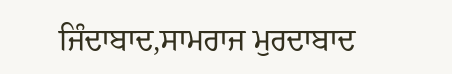ਜਿੰਦਾਬਾਦ,ਸਾਮਰਾਜ ਮੁਰਦਾਬਾਦ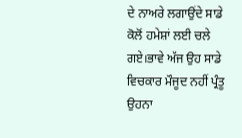ਦੇ ਨਾਅਰੇ ਲਗਾਉਂਦੇ ਸਾਡੇ ਕੋਲੋਂ ਹਮੇਸ਼ਾਂ ਲਈ ਚਲੇ ਗਏ।ਭਾਵੇ ਅੱਜ ਉਹ ਸਾਡੇ ਵਿਚਕਾਰ ਮੌਜੂਦ ਨਹੀਂ ਪ੍ਰੰਤੂ ਉਹਨਾ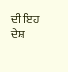ਦੀ ਇਹ ਦੇਸ਼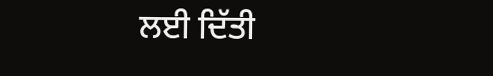ਲਈ ਦਿੱਤੀ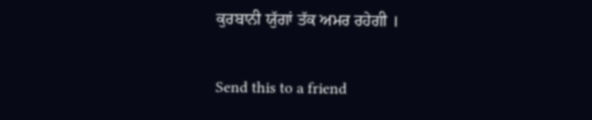ਕੁਰਬਾਨੀ ਯੁੱਗਾਂ ਤੱਕ ਅਮਰ ਰਹੇਗੀ ।

Send this to a friend